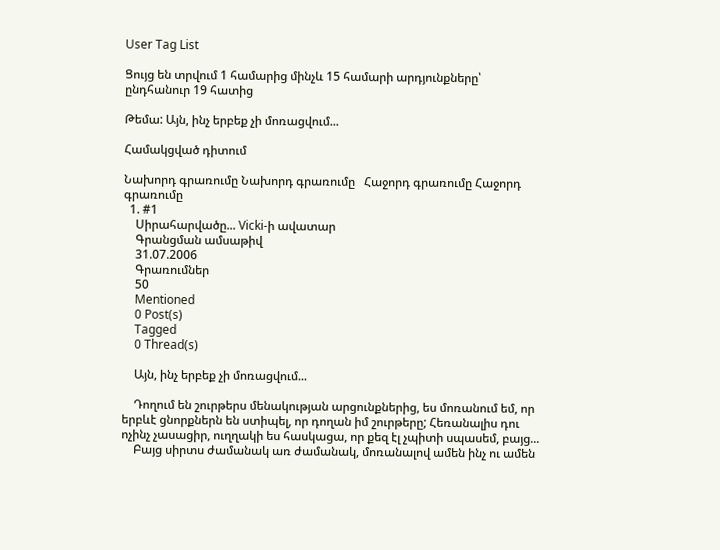User Tag List

Ցույց են տրվում 1 համարից մինչև 15 համարի արդյունքները՝ ընդհանուր 19 հատից

Թեմա: Այն, ինչ երբեք չի մոռացվում...

Համակցված դիտում

Նախորդ գրառումը Նախորդ գրառումը   Հաջորդ գրառումը Հաջորդ գրառումը
  1. #1
    Սիրահարվածը... Vicki-ի ավատար
    Գրանցման ամսաթիվ
    31.07.2006
    Գրառումներ
    50
    Mentioned
    0 Post(s)
    Tagged
    0 Thread(s)

    Այն, ինչ երբեք չի մոռացվում...

    Դողում են շուրթերս մենակության արցունքներից, ես մոռանում եմ, որ երբևէ ցնորքներն են ստիպել, որ դողան իմ շուրթերը; Հեռանալիս դու ոչինչ չասացիր, ուղղակի ես հասկացա, որ քեզ էլ չպիտի սպասեմ, բայց...
    Բայց սիրտս ժամանակ առ ժամանակ, մոռանալով ամեն ինչ ու ամեն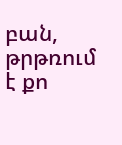բան, թրթռում է քո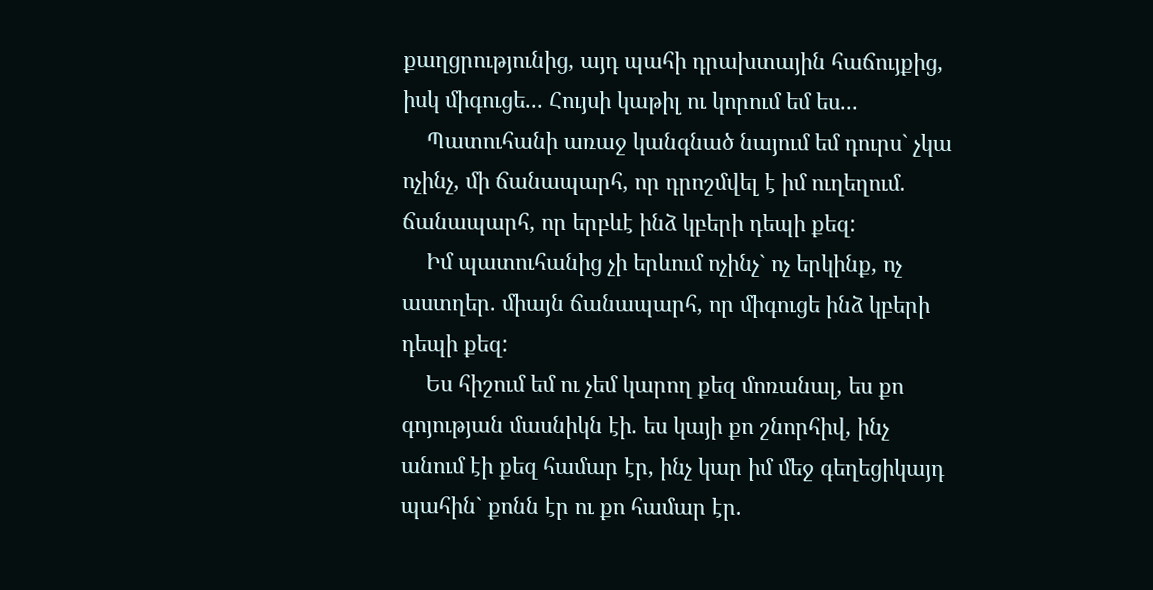քաղցրությունից, այդ պահի դրախտային հաճույքից, իսկ միգուցե... Հույսի կաթիլ ու կորում եմ ես...
    Պատուհանի առաջ կանգնած նայում եմ դուրս` չկա ոչինչ, մի ճանապարհ, որ դրոշմվել է իմ ուղեղում. ճանապարհ, որ երբևէ ինձ կբերի դեպի քեզ:
    Իմ պատուհանից չի երևում ոչինչ` ոչ երկինք, ոչ աստղեր. միայն ճանապարհ, որ միգուցե ինձ կբերի դեպի քեզ:
    Ես հիշում եմ ու չեմ կարող քեզ մոռանալ, ես քո գոյության մասնիկն էի. ես կայի քո շնորհիվ, ինչ անում էի քեզ համար էր, ինչ կար իմ մեջ գեղեցիկայդ պահին` քոնն էր ու քո համար էր.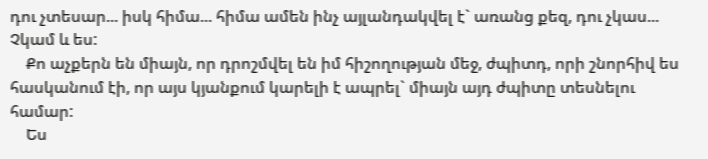դու չտեսար... իսկ հիմա... հիմա ամեն ինչ այլանդակվել է` առանց քեզ, դու չկաս... Չկամ և ես:
    Քո աչքերն են միայն, որ դրոշմվել են իմ հիշողության մեջ, ժպիտդ, որի շնորհիվ ես հասկանում էի, որ այս կյանքում կարելի է ապրել` միայն այդ ժպիտը տեսնելու համար:
    Ես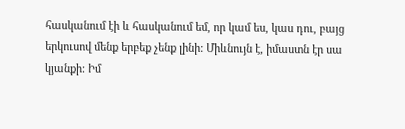հասկանում էի և հասկանում եմ, որ կամ ես, կաս դու, բայց երկուսով մենք երբեք չենք լինի: Միևնույն է, իմաստն էր սա կյանքի: Իմ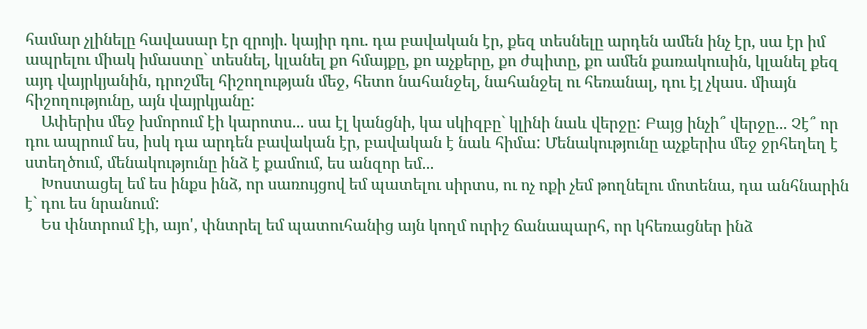համար չլինելը հավասար էր զրոյի. կայիր դու. դա բավական էր, քեզ տեսնելը արդեն ամեն ինչ էր, սա էր իմ ապրելու միակ իմաստը` տեսնել, կլանել քո հմայքը, քո աչքերը, քո ժպիտը, քո ամեն քառակուսին, կլանել քեզ այդ վայրկյանին, դրոշմել հիշողության մեջ, հետո նահանջել, նահանջել ու հեռանալ, դու էլ չկաս. միայն հիշողությունը, այն վայրկյանը:
    Ափերիս մեջ խմորում էի կարոտս... սա էլ կանցնի, կա սկիզբը` կլինի նաև վերջը: Բայց ինչի՞ վերջը... Չէ՞ որ դու ապրում ես, իսկ դա արդեն բավական էր, բավական է նաև հիմա: Մենակությունը աչքերիս մեջ ջրհեղեղ է ստեղծում, մենակությունը ինձ է քամում, ես անզոր եմ...
    Խոստացել եմ ես ինքս ինձ, որ սառույցով եմ պատելու սիրտս, ու ոչ ոքի չեմ թողնելու մոտենա, դա անհնարին է` դու ես նրանում:
    Ես փնտրում էի, այո', փնտրել եմ պատուհանից այն կողմ ուրիշ ճանապարհ, որ կհեռացներ ինձ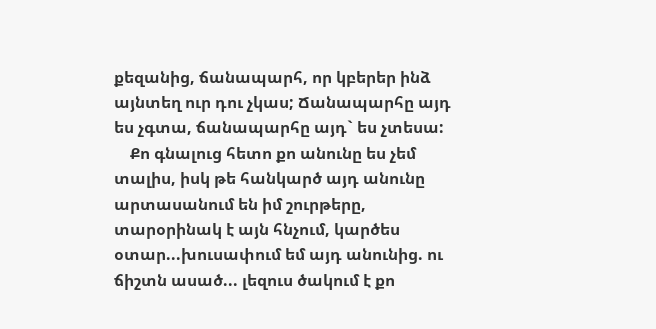քեզանից, ճանապարհ, որ կբերեր ինձ այնտեղ ուր դու չկաս; Ճանապարհը այդ ես չգտա, ճանապարհը այդ` ես չտեսա:
    Քո գնալուց հետո քո անունը ես չեմ տալիս, իսկ թե հանկարծ այդ անունը արտասանում են իմ շուրթերը, տարօրինակ է այն հնչում, կարծես օտար...խուսափում եմ այդ անունից. ու ճիշտն ասած... լեզուս ծակում է քո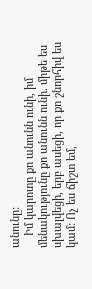անունը:
    Իմ կարոտը քո անունն ունի, իմ մենակությունը քո անունն ունի. միթե ես սխալվեցի, երբ ասեցի, որ քո շնորհիվ ես կամ: Ոչ ես ճիշտ եմ,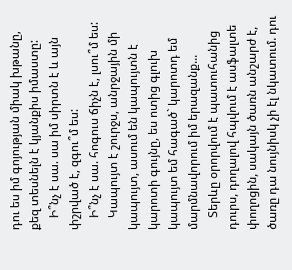դու ես իմ գոյության միակ խթանը, քեզ տեսնելն է կյանքիս իմաստը:
    Ի՞նչ է սա. սա իմ սիրտն է և այն փշրված է, զգու՞մ ես:
    Ի՞նչ է սա. հոգուս ճիչն է, լսու՞մ ես:
    Կապույտ է շուրջս, անրջային մի կապույտ, ասում են կապույտն է կարոտի գույնը, ես ոտից գլուխ կապույտ եմ հագած` կարոտդ եմ մարմնավորում իմ երազանք...
    Տերևը օրորվում է պատուհանից դուրս, դողալով հպվում է ասֆալտե փողոցին, սակայն ծառն անշարժ է, ծառը դա նույնիսկ չի էլ նկատում. դու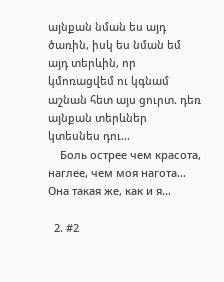այնքան նման ես այդ ծառին, իսկ ես նման եմ այդ տերևին, որ կմոռացվեմ ու կգնամ աշնան հետ այս ցուրտ. դեռ այնքան տերևներ կտեսնես դու...
    Боль острее чем красота, наглее, чем моя нагота… Она такая же, как и я...

  2. #2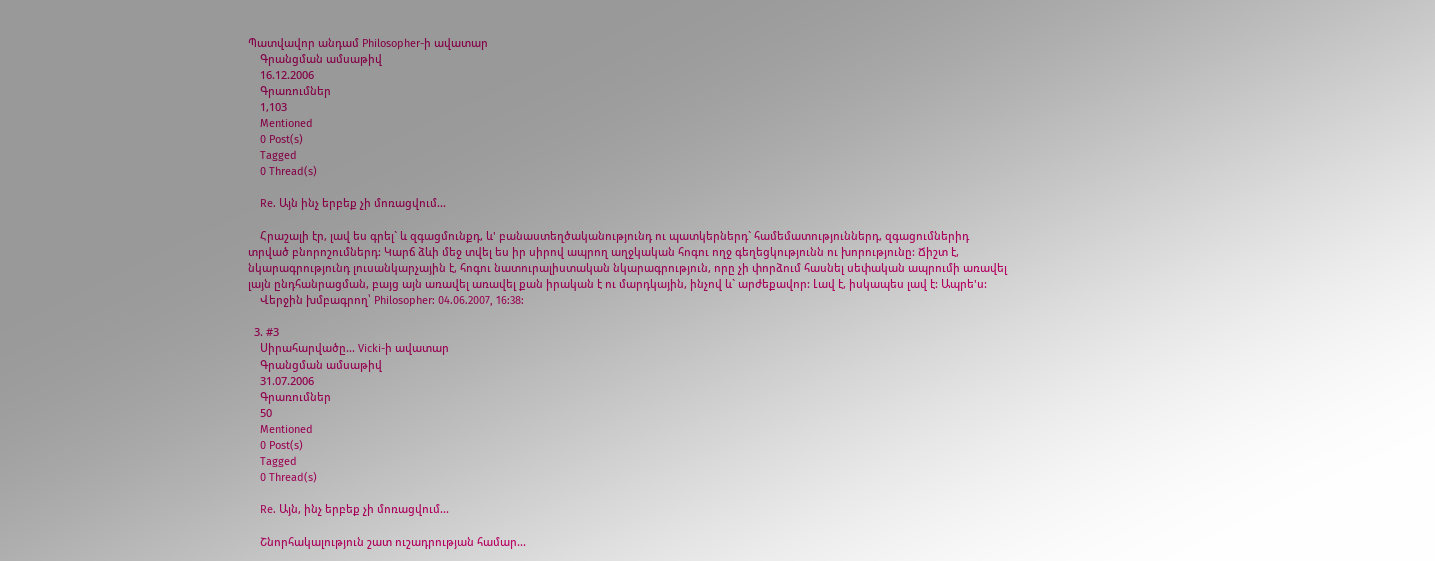Պատվավոր անդամ Philosopher-ի ավատար
    Գրանցման ամսաթիվ
    16.12.2006
    Գրառումներ
    1,103
    Mentioned
    0 Post(s)
    Tagged
    0 Thread(s)

    Re. Այն ինչ երբեք չի մոռացվում...

    Հրաշալի էր, լավ ես գրել` և զգացմունքդ, և' բանաստեղծականությունդ ու պատկերներդ` համեմատություններդ, զգացումներիդ տրված բնորոշումներդ: Կարճ ձևի մեջ տվել ես իր սիրով ապրող աղջկական հոգու ողջ գեղեցկությունն ու խորությունը: Ճիշտ է, նկարագրությունդ լուսանկարչային է, հոգու նատուրալիստական նկարագրություն, որը չի փորձում հասնել սեփական ապրումի առավել լայն ընդհանրացման, բայց այն առավել առավել քան իրական է ու մարդկային, ինչով և` արժեքավոր: Լավ է, իսկապես լավ է: Ապրե'ս:
    Վերջին խմբագրող՝ Philosopher: 04.06.2007, 16:38:

  3. #3
    Սիրահարվածը... Vicki-ի ավատար
    Գրանցման ամսաթիվ
    31.07.2006
    Գրառումներ
    50
    Mentioned
    0 Post(s)
    Tagged
    0 Thread(s)

    Re. Այն, ինչ երբեք չի մոռացվում...

    Շնորհակալություն շատ ուշադրության համար...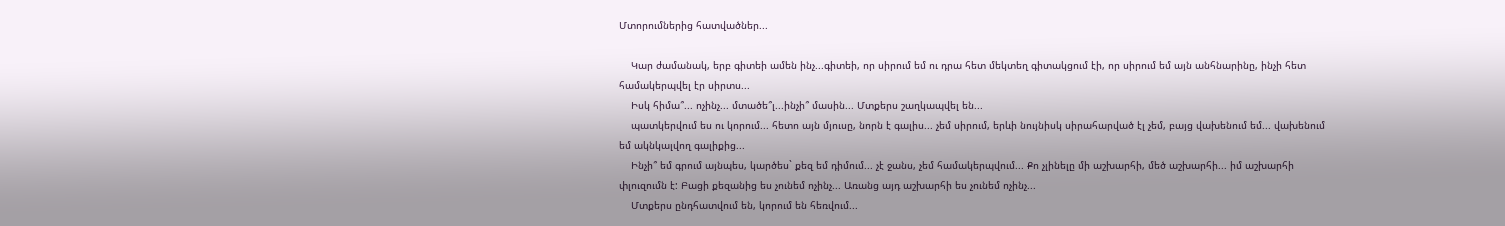Մտորումներից հատվածներ...

    Կար ժամանակ, երբ գիտեի ամեն ինչ...գիտեի, որ սիրում եմ ու դրա հետ մեկտեղ գիտակցում էի, որ սիրում եմ այն անհնարինը, ինչի հետ համակերպվել էր սիրտս...
    Իսկ հիմա՞... ոչինչ... մտածե՞լ...ինչի՞ մասին... Մտքերս շաղկապվել են...
    պատկերվում ես ու կորում... հետո այն մյուսը, նորն է գալիս... չեմ սիրում, երևի նույնիսկ սիրահարված էլ չեմ, բայց վախենում եմ... վախենում եմ ակնկալվող գալիքից...
    Ինչի՞ եմ գրում այնպես, կարծես` քեզ եմ դիմում... չէ ջանս, չեմ համակերպվում... Քո չլինելը մի աշխարհի, մեծ աշխարհի... իմ աշխարհի փլուզումն է: Բացի քեզանից ես չունեմ ոչինչ... Առանց այդ աշխարհի ես չունեմ ոչինչ...
    Մտքերս ընդհատվում են, կորում են հեռվում...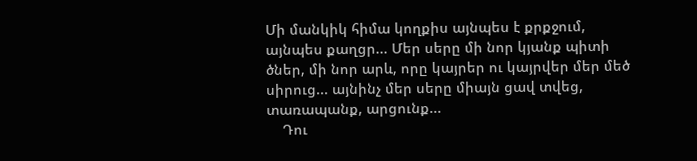Մի մանկիկ հիմա կողքիս այնպես է քրքջում, այնպես քաղցր... Մեր սերը մի նոր կյանք պիտի ծներ, մի նոր արև, որը կայրեր ու կայրվեր մեր մեծ սիրուց... այնինչ մեր սերը միայն ցավ տվեց, տառապանք, արցունք...
    Դու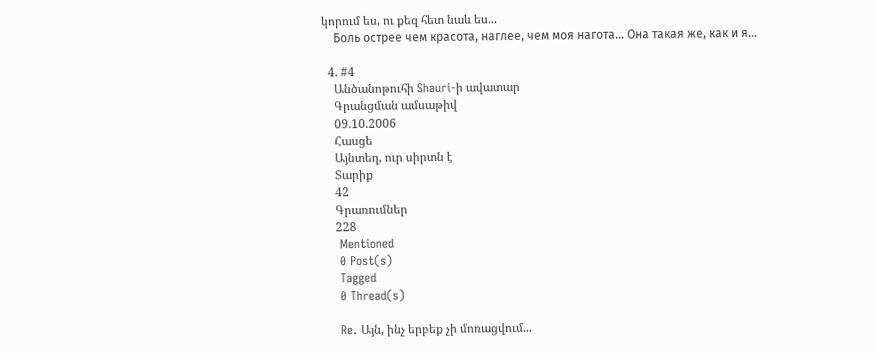կորում ես, ու քեզ հետ նաև ես...
    Боль острее чем красота, наглее, чем моя нагота… Она такая же, как и я...

  4. #4
    Անծանոթուհի Shauri-ի ավատար
    Գրանցման ամսաթիվ
    09.10.2006
    Հասցե
    Այնտեղ, ուր սիրտն է
    Տարիք
    42
    Գրառումներ
    228
    Mentioned
    0 Post(s)
    Tagged
    0 Thread(s)

    Re. Այն, ինչ երբեք չի մոռացվում...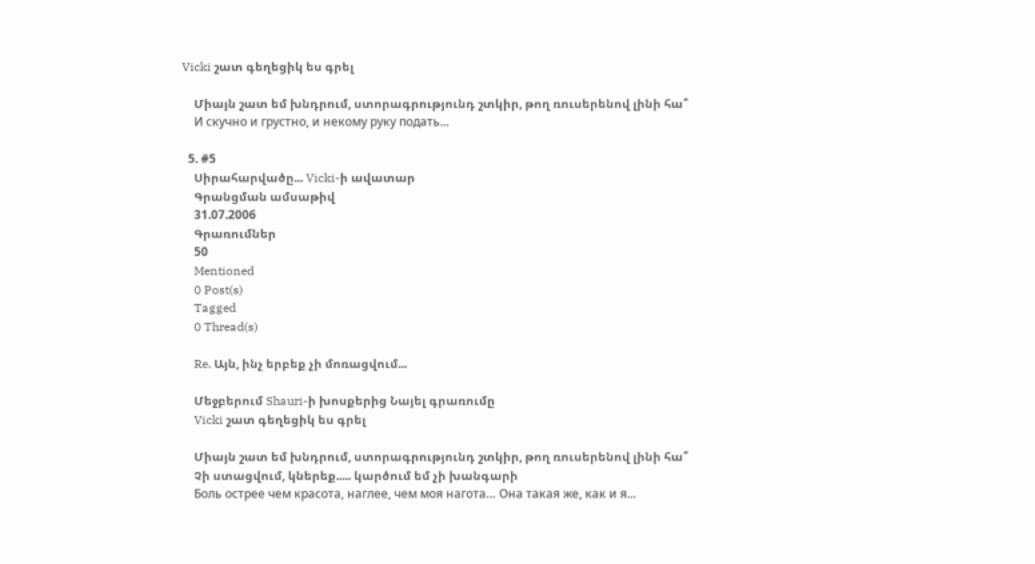Vicki շատ գեղեցիկ ես գրել

    Միայն շատ եմ խնդրում, ստորագրությունդ շտկիր, թող ռուսերենով լինի հա՞
    И скучно и грустно, и некому руку подать...

  5. #5
    Սիրահարվածը... Vicki-ի ավատար
    Գրանցման ամսաթիվ
    31.07.2006
    Գրառումներ
    50
    Mentioned
    0 Post(s)
    Tagged
    0 Thread(s)

    Re. Այն, ինչ երբեք չի մոռացվում...

    Մեջբերում Shauri-ի խոսքերից Նայել գրառումը
    Vicki շատ գեղեցիկ ես գրել

    Միայն շատ եմ խնդրում, ստորագրությունդ շտկիր, թող ռուսերենով լինի հա՞
    Չի ստացվում, կներեք..... կարծում եմ չի խանգարի
    Боль острее чем красота, наглее, чем моя нагота… Она такая же, как и я...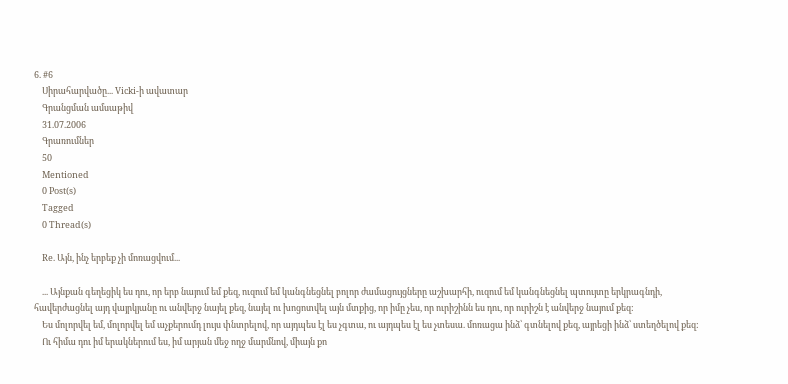6. #6
    Սիրահարվածը... Vicki-ի ավատար
    Գրանցման ամսաթիվ
    31.07.2006
    Գրառումներ
    50
    Mentioned
    0 Post(s)
    Tagged
    0 Thread(s)

    Re. Այն, ինչ երբեք չի մոռացվում...

    ... Այնքան գեղեցիկ ես դու, որ երբ նայում եմ քեզ, ուզում եմ կանգնեցնել բոլոր ժամացույցները աշխարհի, ուզում եմ կանգնեցնել պտույտը երկրագնդի, հավերժացնել այդ վայրկյանը ու անվերջ նայել քեզ, նայել ու խոցոտվել այն մտքից, որ իմը չես, որ ուրիշինն ես դու, որ ուրիշն է անվերջ նայում քեզ:
    Ես մոլորվել եմ, մոլորվել եմ աչքերումդ լույս փնտրելով, որ այդպես էլ ես չգտա, ու այդպես էլ ես չտեսա. մոռացա ինձ՝ գտնելով քեզ, այրեցի ինձ՝ ստեղծելով քեզ:
    Ու հիմա դու իմ երակներում ես, իմ արյան մեջ ողջ մարմնով, միայն քո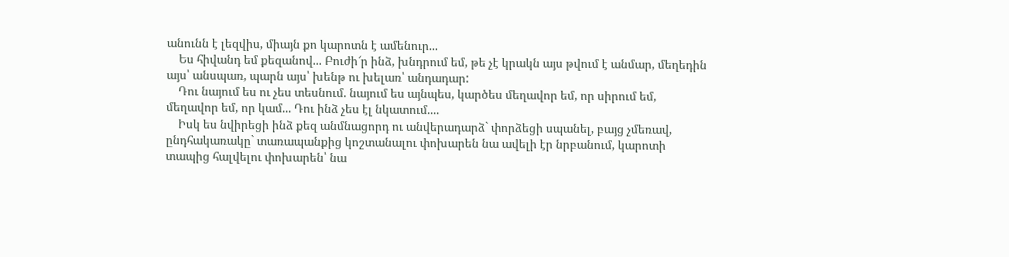անունն է լեզվիս, միայն քո կարոտն է ամենուր...
    Ես հիվանդ եմ քեզանով... Բուժի՜ր ինձ, խնդրում եմ, թե չէ կրակն այս թվում է անմար, մեղեդին այս՝ անսպառ, պարն այս՝ խենթ ու խելառ՝ անդադար:
    Դու նայում ես ու չես տեսնում. նայում ես այնպես, կարծես մեղավոր եմ, որ սիրում եմ, մեղավոր եմ, որ կամ... Դու ինձ չես էլ նկատում....
    Իսկ ես նվիրեցի ինձ քեզ անմնացորդ ու անվերադարձ` փորձեցի սպանել, բայց չմեռավ, ընդհակառակը` տառապանքից կոշտանալու փոխարեն նա ավելի էր նրբանում, կարոտի տապից հալվելու փոխարեն՝ նա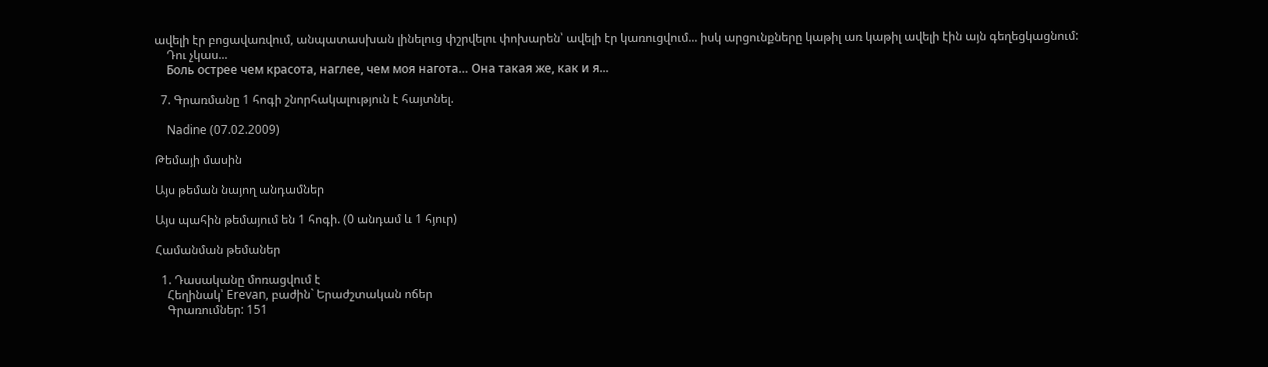ավելի էր բոցավառվում, անպատասխան լինելուց փշրվելու փոխարեն՝ ավելի էր կառուցվում... իսկ արցունքները կաթիլ առ կաթիլ ավելի էին այն գեղեցկացնում:
    Դու չկաս...
    Боль острее чем красота, наглее, чем моя нагота… Она такая же, как и я...

  7. Գրառմանը 1 հոգի շնորհակալություն է հայտնել.

    Nadine (07.02.2009)

Թեմայի մասին

Այս թեման նայող անդամներ

Այս պահին թեմայում են 1 հոգի. (0 անդամ և 1 հյուր)

Համանման թեմաներ

  1. Դասականը մոռացվում է
    Հեղինակ՝ Erevan, բաժին` Երաժշտական ոճեր
    Գրառումներ: 151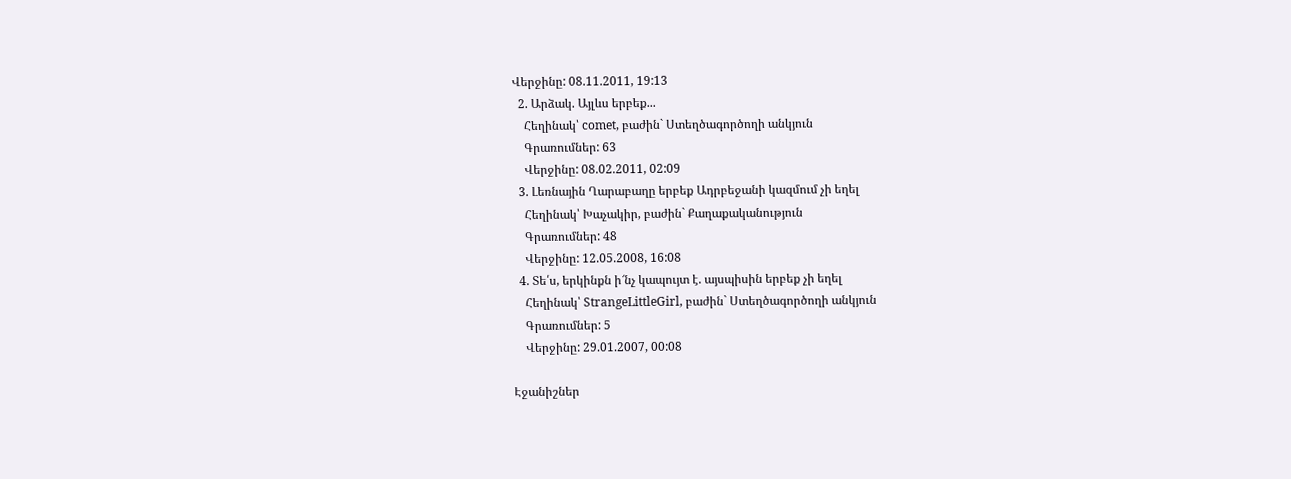Վերջինը: 08.11.2011, 19:13
  2. Արձակ. Այլևս երբեք...
    Հեղինակ՝ comet, բաժին` Ստեղծագործողի անկյուն
    Գրառումներ: 63
    Վերջինը: 08.02.2011, 02:09
  3. Լեռնային Ղարաբաղը երբեք Ադրբեջանի կազմում չի եղել
    Հեղինակ՝ Խաչակիր, բաժին` Քաղաքականություն
    Գրառումներ: 48
    Վերջինը: 12.05.2008, 16:08
  4. Տե՛ս, երկինքն ի՜նչ կապույտ է. այսպիսին երբեք չի եղել
    Հեղինակ՝ StrangeLittleGirl, բաժին` Ստեղծագործողի անկյուն
    Գրառումներ: 5
    Վերջինը: 29.01.2007, 00:08

Էջանիշներ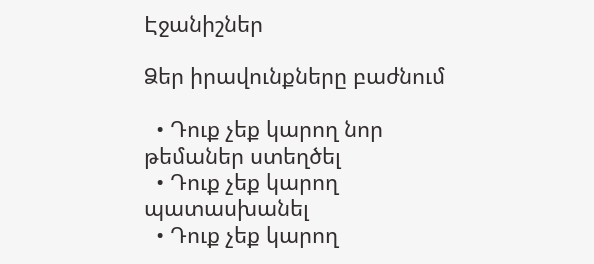Էջանիշներ

Ձեր իրավունքները բաժնում

  • Դուք չեք կարող նոր թեմաներ ստեղծել
  • Դուք չեք կարող պատասխանել
  • Դուք չեք կարող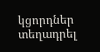կցորդներ տեղադրել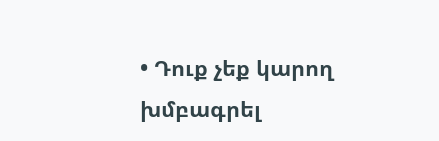• Դուք չեք կարող խմբագրել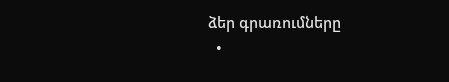ձեր գրառումները
  •